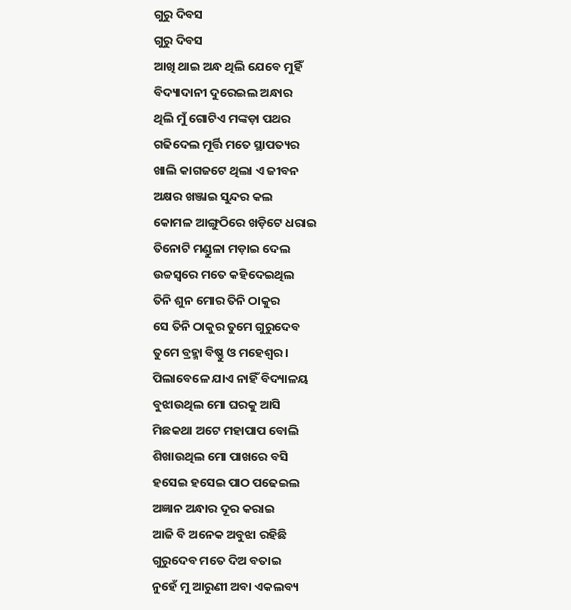ଗୁରୁ ଦିବସ
ଗୁରୁ ଦିବସ
ଆଖି ଥାଇ ଅନ୍ଧ ଥିଲି ଯେବେ ମୁହିଁ
ବିଦ୍ୟାଦାନୀ ଦୁରେଇଲ ଅନ୍ଧାର
ଥିଲି ମୁଁ ଗୋଟିଏ ମଙ୍କଡ଼ା ପଥର
ଗଢିଦେଲ ମୂର୍ତ୍ତି ମତେ ସ୍ଥାପତ୍ୟର
ଖାଲି କାଗଜଟେ ଥିଲା ଏ ଜୀବନ
ଅକ୍ଷର ଖଞ୍ଜାଇ ସୁନ୍ଦର କଲ
କୋମଳ ଆଙ୍ଗୁଠିରେ ଖଡ଼ିଟେ ଧରାଇ
ତିନୋଟି ମଣ୍ଡୁଳା ମଡ଼ାଇ ଦେଲ
ଉଚ୍ଚସ୍ୱରେ ମତେ କହିଦେଇଥିଲ
ତିନି ଶୁନ ମୋର ତିନି ଠାକୁର
ସେ ତିନି ଠାକୁର ତୁମେ ଗୁରୁଦେବ
ତୁମେ ବ୍ରହ୍ମା ବିଷ୍ଣୁ ଓ ମହେଶ୍ୱର।
ପିଲାବେଳେ ଯାଏ ନାହିଁ ବିଦ୍ୟାଳୟ
ବୁଝାଉଥିଲ ମୋ ଘରକୁ ଆସି
ମିଛକଥା ଅଟେ ମହାପାପ ବୋଲି
ଶିଖାଉଥିଲ ମୋ ପାଖରେ ବସି
ହସେଇ ହସେଇ ପାଠ ପଢେଇଲ
ଅଜ୍ଞାନ ଅନ୍ଧାର ଦୂର କରାଇ
ଆଜି ବି ଅନେକ ଅବୁଝା ରହିଛି
ଗୁରୁଦେବ ମତେ ଦିଅ ବତାଇ
ନୁହେଁ ମୁ ଆରୁଣୀ ଅବା ଏକଲବ୍ୟ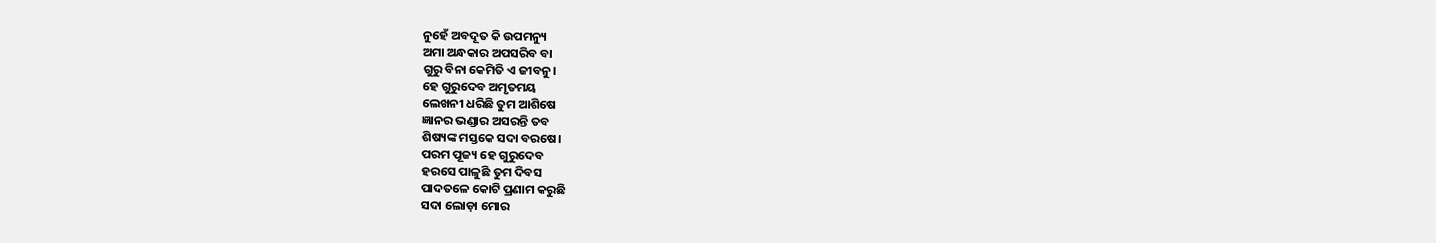ନୁହେଁ ଅବଦୂତ କି ଉପମନ୍ୟୁ
ଅମା ଅନ୍ଧକାର ଅପସରିବ ବା
ଗୁରୁ ବିନା କେମିତି ଏ ଜୀବନୁ।
ହେ ଗୁରୁଦେବ ଅମୃତମୟ
ଲେଖନୀ ଧରିଛି ତୁମ ଆଶିଷେ
ଜ୍ଞାନର ଭଣ୍ଡାର ଅସରନ୍ତି ତବ
ଶିଷ୍ୟଙ୍କ ମସ୍ତକେ ସଦା ବରଷେ।
ପରମ ପୂଜ୍ୟ ହେ ଗୁରୁଦେବ
ହରସେ ପାଳୁଛି ତୁମ ଦିବସ
ପାଦତଳେ କୋଟି ପ୍ରଣାମ କରୁଛି
ସଦା ଲୋଡ଼ା ମୋର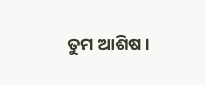ତୁମ ଆଶିଷ।